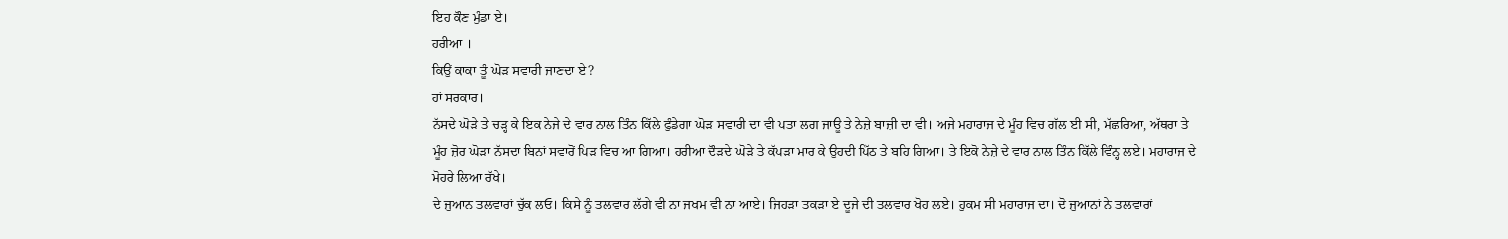ਇਹ ਕੌਣ ਮੁੰਡਾ ਏ।
ਹਰੀਆ ।
ਕਿਉਂ ਕਾਕਾ ਤੂੰ ਘੋੜ ਸਵਾਰੀ ਜਾਣਦਾ ਏ?
ਹਾਂ ਸਰਕਾਰ।
ਨੱਸਦੇ ਘੋੜੇ ਤੇ ਚੜ੍ਹ ਕੇ ਇਕ ਨੇਜੇ ਦੇ ਵਾਰ ਨਾਲ ਤਿੰਨ ਕਿੱਲੇ ਫੁੰਡੇਗਾ ਘੋੜ ਸਵਾਰੀ ਦਾ ਵੀ ਪਤਾ ਲਗ ਜਾਊ ਤੇ ਨੇਜ਼ੇ ਬਾਜ਼ੀ ਦਾ ਵੀ। ਅਜੇ ਮਹਾਰਾਜ ਦੇ ਮੂੰਹ ਵਿਚ ਗੱਲ ਈ ਸੀ, ਮੱਛਰਿਆ, ਅੱਥਰਾ ਤੇ ਮੂੰਹ ਜ਼ੋਰ ਘੋੜਾ ਨੱਸਦਾ ਬਿਨਾਂ ਸਵਾਰੋਂ ਪਿੜ ਵਿਚ ਆ ਗਿਆ। ਹਰੀਆ ਦੌੜਦੇ ਘੋੜੇ ਤੇ ਕੱਪੜਾ ਮਾਰ ਕੇ ਉਹਦੀ ਪਿੱਠ ਤੇ ਬਹਿ ਗਿਆ। ਤੇ ਇਕੋ ਨੇਜ਼ੇ ਦੇ ਵਾਰ ਨਾਲ ਤਿੰਨ ਕਿੱਲੇ ਵਿੰਨ੍ਹ ਲਏ। ਮਹਾਰਾਜ ਦੇ ਮੋਹਰੇ ਲਿਆ ਰੱਖੇ।
ਦੇ ਜੁਆਨ ਤਲਵਾਰਾਂ ਚੁੱਕ ਲਓ। ਕਿਸੇ ਨੂੰ ਤਲਵਾਰ ਲੱਗੇ ਵੀ ਨਾ ਜਖਮ ਵੀ ਨਾ ਆਏ। ਜਿਹੜਾ ਤਕੜਾ ਏ ਦੂਜੇ ਦੀ ਤਲਵਾਰ ਖੋਹ ਲਏ। ਹੁਕਮ ਸੀ ਮਹਾਰਾਜ ਦਾ। ਦੋ ਜੁਆਨਾਂ ਨੇ ਤਲਵਾਰਾਂ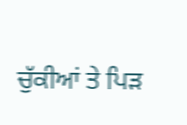ਚੁੱਕੀਆਂ ਤੇ ਪਿੜ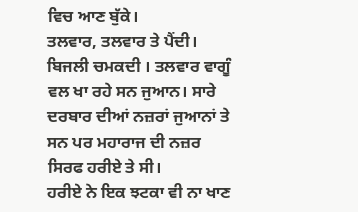ਵਿਚ ਆਣ ਬੁੱਕੇ।
ਤਲਵਾਰ, ਤਲਵਾਰ ਤੇ ਪੈਂਦੀ। ਬਿਜਲੀ ਚਮਕਦੀ । ਤਲਵਾਰ ਵਾਗੂੰ ਵਲ ਖਾ ਰਹੇ ਸਨ ਜੁਆਨ। ਸਾਰੇ ਦਰਬਾਰ ਦੀਆਂ ਨਜ਼ਰਾਂ ਜੁਆਨਾਂ ਤੇ ਸਨ ਪਰ ਮਹਾਰਾਜ ਦੀ ਨਜ਼ਰ ਸਿਰਫ ਹਰੀਏ ਤੇ ਸੀ।
ਹਰੀਏ ਨੇ ਇਕ ਝਟਕਾ ਵੀ ਨਾ ਖਾਣ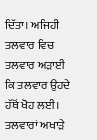ਦਿੱਤਾ। ਅਜਿਹੀ ਤਲਵਾਰ ਵਿਚ ਤਲਵਾਰ ਅੜਾਈ ਕਿ ਤਲਵਾਰ ਉਹਦੇ ਹੱਥੋਂ ਖੋਹ ਲਈ।
ਤਲਵਾਰਾਂ ਅਖਾੜੇ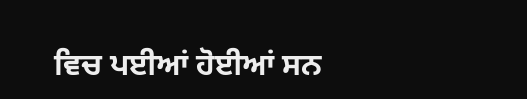ਵਿਚ ਪਈਆਂ ਹੋਈਆਂ ਸਨ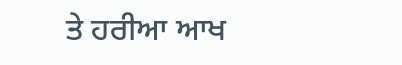ਤੇ ਹਰੀਆ ਆਖ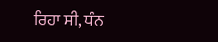ਰਿਹਾ ਸੀ, ਧੰਨ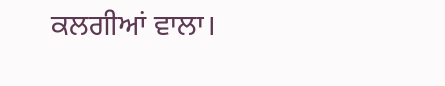ਕਲਗੀਆਂ ਵਾਲਾ।